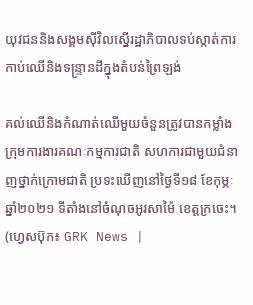យុវជននិងសង្គមស៊ីវិលស្នើរដ្ឋាភិបាលទប់ស្កាត់ការកាប់ឈើនិងទន្ទ្រានដីក្នុងតំបន់ព្រៃឡង់

គល់ឈើនិងកំណាត់ឈើមួយចំនួនត្រូវបានកម្លាំងក្រុមការងារគណៈកម្មការជាតិ សហការជាមួយជំនាញថ្នាក់ក្រោមជាតិ ប្រទះឃើញនៅថ្ងៃទី១៨ ខែកុម្ភៈ ឆ្នាំ២០២១ ទីតាំងនៅចំណុចអូរសាម៉ៃ ខេត្តក្រចេះ។ (ហ្វេសប៊ុក៖ GRK News |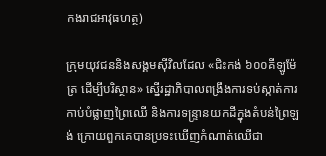កងរាជអាវុធហត្ថ)

ក្រុមយុវជននិងសង្គមស៊ីវិលដែល «ជិះកង់ ៦០០គីឡូម៉ែត្រ ដើម្បីបរិស្ថាន» ស្នើរដ្ឋាភិបាលពង្រឹងការទប់ស្កាត់ការកាប់បំផ្លាញព្រៃឈើ និងការទន្ទ្រានយកដីក្នុងតំបន់ព្រៃឡង់ ក្រោយពួកគេបានប្រទះឃើញកំណាត់ឈើជា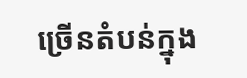ច្រើនតំបន់ក្នុង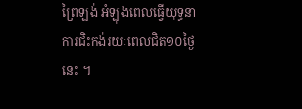ព្រៃឡង់ អំឡុងពេលធ្វើយុទ្ធនាការជិះកង់រយៈពេលជិត១០ថ្ងៃនេះ ។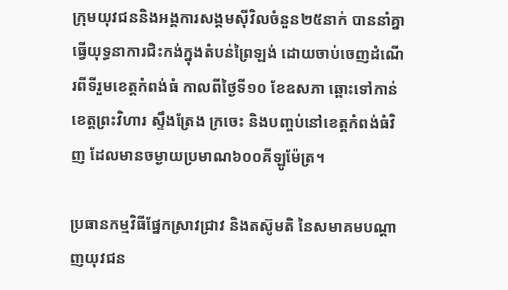ក្រុមយុវជននិងអង្គការសង្គមស៊ីវិលចំនួន២៥នាក់ បាននាំគ្នាធ្វើយុទ្ធនាការជិះកង់ក្នុងតំបន់ព្រៃឡង់ ដោយចាប់ចេញដំណើរពីទីរួមខេត្តកំពង់ធំ កាលពីថ្ងៃទី១០ ខែឧសភា ឆ្ពោះទៅកាន់ខេត្តព្រះវិហារ ស្ទឹងត្រែង ក្រចេះ និងបញ្ចប់នៅខេត្តកំពង់ធំវិញ ដែលមានចម្ងាយប្រមាណ៦០០គីឡូម៉ែត្រ។

ប្រធានកម្មវិធីផ្នែកស្រាវជ្រាវ និងតស៊ូមតិ នៃសមាគមបណ្ដាញយុវជន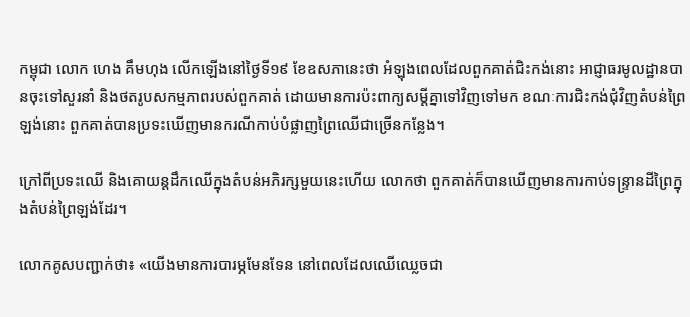កម្ពុជា លោក ហេង គឹមហុង លើកឡើងនៅថ្ងៃទី១៩ ខែឧសភានេះថា អំឡុងពេលដែលពួកគាត់ជិះកង់នោះ អាជ្ញាធរមូលដ្ឋានបានចុះទៅសួរនាំ និងថតរូបសកម្មភាពរបស់ពួកគាត់ ដោយមានការប៉ះពាក្យសម្ដីគ្នាទៅវិញទៅមក ខណៈការជិះកង់ជុំវិញតំបន់ព្រៃឡង់នោះ ពួកគាត់បានប្រទះឃើញមានករណីកាប់បំផ្លាញព្រៃឈើជាច្រើនកន្លែង។

ក្រៅពីប្រទះឈើ និងគោយន្តដឹកឈើក្នុងតំបន់អភិរក្សមួយនេះហើយ លោកថា ពួកគាត់ក៏បានឃើញមានការកាប់ទន្រ្ទានដីព្រៃក្នុងតំបន់ព្រៃឡង់ដែរ។

លោកគូសបញ្ជាក់ថា៖ «យើងមានការបារម្ភមែនទែន នៅពេលដែលឈើឈ្លេចជា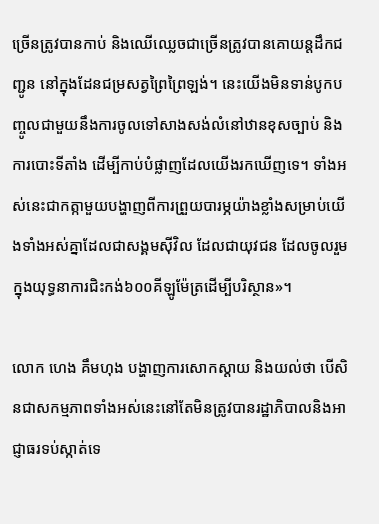ច្រើនត្រូវបានកាប់ និងឈើឈ្លេចជាច្រើនត្រូវបានគោយន្តដឹកជញ្ជូន នៅក្នុងដែនជម្រសត្វព្រៃព្រៃឡង់។ នេះយើងមិនទាន់បូកបញ្ចូលជាមួយនឹងការចូលទៅសាងសង់លំនៅឋានខុសច្បាប់ និងការបោះទីតាំង ដើម្បីកាប់បំផ្លាញដែលយើងរកឃើញទេ។ ទាំងអស់នេះជាកត្កាមួយបង្ហាញពីការព្រួយបារម្ភយ៉ាងខ្លាំងសម្រាប់យើងទាំងអស់គ្នាដែលជាសង្គមស៊ីវិល ដែលជាយុវជន ដែលចូលរួមក្នុងយុទ្ធនាការជិះកង់៦០០គីឡូម៉ែត្រដើម្បីបរិស្ថាន»។

លោក ហេង គឹមហុង បង្ហាញការសោកស្ដាយ និងយល់ថា បើសិនជាសកម្មភាពទាំងអស់នេះនៅតែមិនត្រូវបានរដ្ឋាភិបាលនិងអាជ្ញាធរទប់ស្កាត់ទេ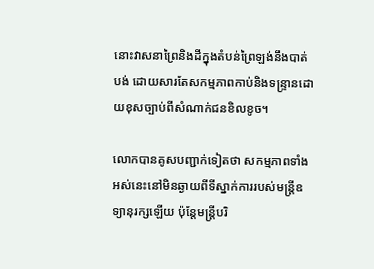នោះវាសនាព្រៃនិងដីក្នុងតំបន់ព្រៃឡង់នឹងបាត់បង់ ដោយសារតែសកម្មភាពកាប់និងទន្ទ្រានដោយខុសច្បាប់ពីសំណាក់ជនខិលខូច។

លោកបានគូសបញ្ជាក់ទៀតថា សកម្មភាពទាំងអស់នេះនៅមិនឆ្ងាយពីទីស្នាក់ការរបស់មន្ត្រីឧទ្យានុរក្សឡើយ ប៉ុន្តែមន្ត្រីបរិ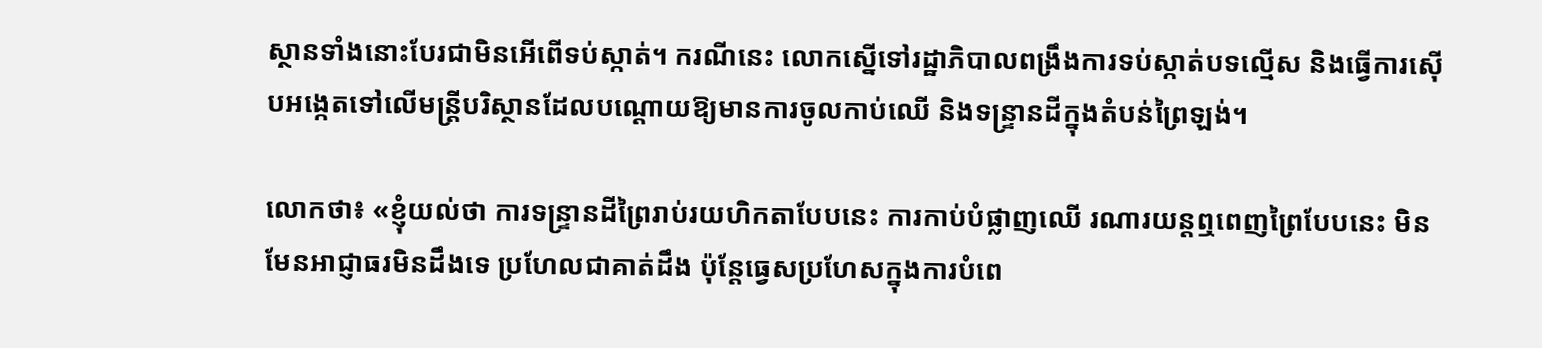ស្ថានទាំងនោះបែរជាមិនអើពើទប់ស្កាត់។ ករណីនេះ លោកស្នើទៅរដ្ឋាភិបាលពង្រឹងការទប់ស្កាត់បទល្មើស និងធ្វើការស៊ើបអង្កេតទៅលើមន្ត្រីបរិស្ថានដែលបណ្ដោយឱ្យមានការចូលកាប់ឈើ និងទន្ទ្រានដីក្នុងតំបន់ព្រៃឡង់។

លោកថា៖ «ខ្ញុំយល់ថា ការទន្ទ្រានដីព្រៃរាប់រយហិកតាបែបនេះ ការកាប់បំផ្លាញឈើ រណារយន្តឮពេញព្រៃបែបនេះ មិនមែនអាជ្ញាធរមិនដឹងទេ ប្រហែលជាគាត់ដឹង ប៉ុន្តែធ្វេសប្រហែសក្នុងការបំពេ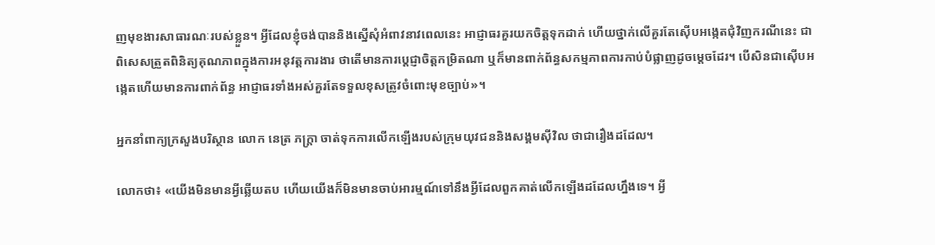ញមុខងារសាធារណៈរបស់ខ្លួន។ អ្វីដែលខ្ញុំចង់បាននិងស្នើសុំអំពាវនាវពេលនេះ អាជ្ញាធរគួរយកចិត្តទុកដាក់ ហើយថ្នាក់លើគួរតែស៊ើបអង្កេតជុំវិញករណីនេះ ជាពិសេសត្រួតពិនិត្យគុណភាពក្នុងការអនុវត្តការងារ ថាតើមានការប្ដេជ្ញាចិត្តកម្រិតណា ឬក៏មានពាក់ព័ន្ធសកម្មភាពការកាប់បំផ្លាញដូចម្ដេចដែរ។ បើសិនជាស៊ើបអង្កេតហើយមានការពាក់ព័ន្ធ អាជ្ញាធរទាំងអស់គួរតែទទួលខុសត្រូវចំពោះមុខច្បាប់»។

អ្នកនាំពាក្យក្រសួងបរិស្ថាន លោក នេត្រ ភក្ត្រា ចាត់ទុកការលើកឡើងរបស់ក្រុមយុវជននិងសង្គមស៊ីវិល ថាជារឿងដដែល។

លោកថា៖ «យើងមិនមានអ្វីឆ្លើយតប ហើយយើងក៏មិនមានចាប់អារម្មណ៍ទៅនឹងអ្វីដែលពួកគាត់លើកឡើងដដែលហ្នឹងទេ។ អ្វី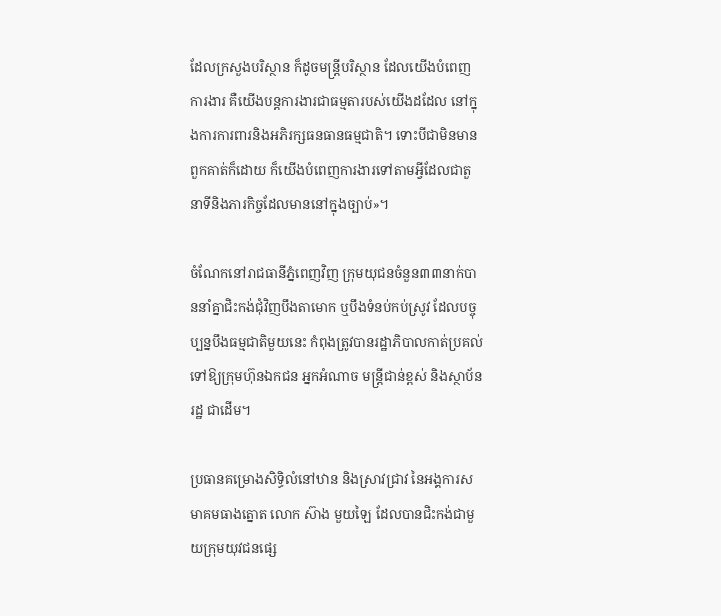ដែលក្រសួងបរិស្ថាន ក៏ដូចមន្ត្រីបរិស្ថាន ដែលយើងបំពេញការងារ គឺយើងបន្តការងារជាធម្មតារបស់យើងដដែល នៅក្នុងការការពារនិងអភិរក្សធនធានធម្មជាតិ។ ទោះបីជាមិនមានពួកគាត់ក៏ដោយ ក៏យើងបំពេញការងារទៅតាមអ្វីដែលជាតួនាទីនិងភារកិច្ចដែលមាននៅក្នុងច្បាប់»។

ចំណែកនៅរាជធានីភ្នំពេញវិញ ក្រុមយុជនចំនួន៣៣នាក់បាននាំគ្នាជិះកង់ជុំវិញបឹងតាមោក ឬបឹងទំនប់កប់ស្រូវ ដែលបច្ចុប្បន្នបឹងធម្មជាតិមួយនេះ កំពុងត្រូវបានរដ្ឋាភិបាលកាត់ប្រគល់ទៅឱ្យក្រុមហ៊ុនឯកជន អ្នកអំណាច មន្ត្រីជាន់ខ្ពស់ និងស្ថាប័នរដ្ឋ ជាដើម។

ប្រធានគម្រោងសិទ្ធិលំនៅឋាន និងស្រាវជ្រាវ នៃអង្គការសមាគមធាងត្នោត លោក ស៊ាង មួយឡៃ ដែលបានជិះកង់ជាមួយក្រុមយុវជនផ្សេ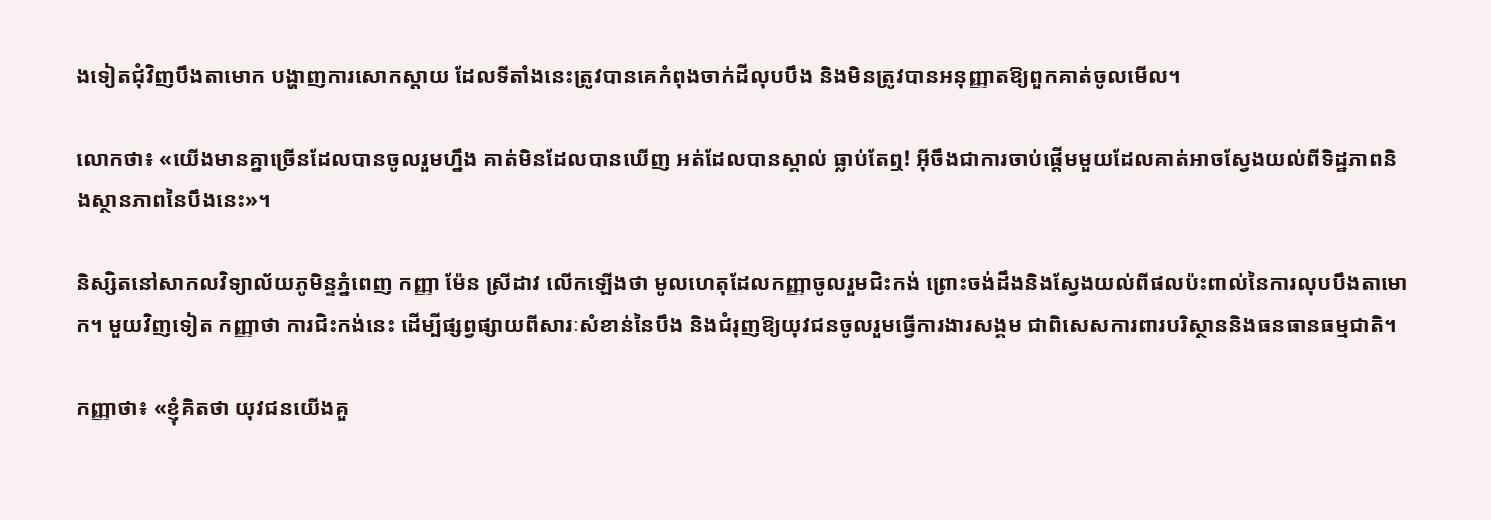ងទៀតជុំវិញបឹងតាមោក បង្ហាញការសោកស្តាយ ដែលទីតាំងនេះត្រូវបានគេកំពុងចាក់ដីលុបបឹង និងមិនត្រូវបានអនុញ្ញាតឱ្យពួកគាត់ចូលមើល។

លោកថា៖ «យើងមានគ្នាច្រើនដែលបានចូលរួមហ្នឹង គាត់មិនដែលបានឃើញ អត់ដែលបានស្គាល់ ធ្លាប់តែឮ! អ៊ីចឹងជាការចាប់ផ្ដើមមួយដែលគាត់អាចស្វែងយល់ពីទិដ្ឋភាពនិងស្ថានភាពនៃបឹងនេះ»។

និស្សិតនៅសាកលវិទ្យាល័យភូមិន្ទភ្នំពេញ កញ្ញា ម៉ែន ស្រីដាវ លើកឡើងថា មូលហេតុដែលកញ្ញាចូលរួមជិះកង់ ព្រោះចង់ដឹងនិងស្វែងយល់ពីផលប៉ះពាល់នៃការលុបបឹងតាមោក។ មួយវិញទៀត កញ្ញាថា ការជិះកង់នេះ ដើម្បីផ្សព្វផ្សាយពីសារៈសំខាន់នៃបឹង និងជំរុញឱ្យយុវជនចូលរួមធ្វើការងារសង្គម ជាពិសេសការពារបរិស្ថាននិងធនធានធម្មជាតិ។

កញ្ញាថា៖ «ខ្ញុំគិតថា យុវជនយើងគួ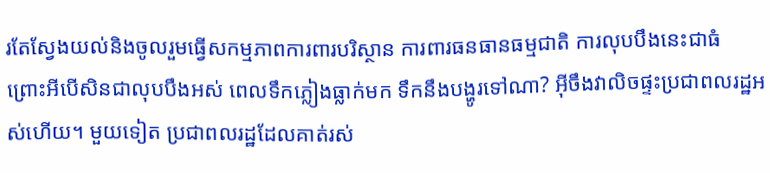រតែស្វែងយល់និងចូលរួមធ្វើសកម្មភាពការពារបរិស្ថាន ការពារធនធានធម្មជាតិ ការលុបបឹងនេះជាធំ ព្រោះអីបើសិនជាលុបបឹងអស់ ពេលទឹកភ្លៀងធ្លាក់មក ទឹកនឹងបង្ហូរទៅណា? អ៊ីចឹងវាលិចផ្ទះប្រជាពលរដ្ឋអស់ហើយ។ មួយទៀត ប្រជាពលរដ្ឋដែលគាត់រស់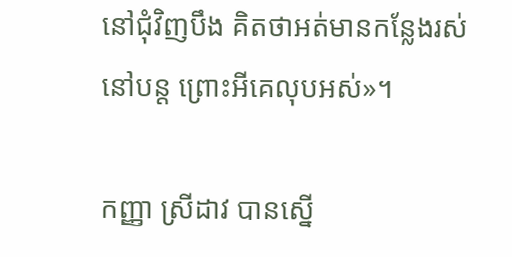នៅជុំវិញបឹង គិតថាអត់មានកន្លែងរស់នៅបន្ត ព្រោះអីគេលុបអស់»។

កញ្ញា ស្រីដាវ បានស្នើ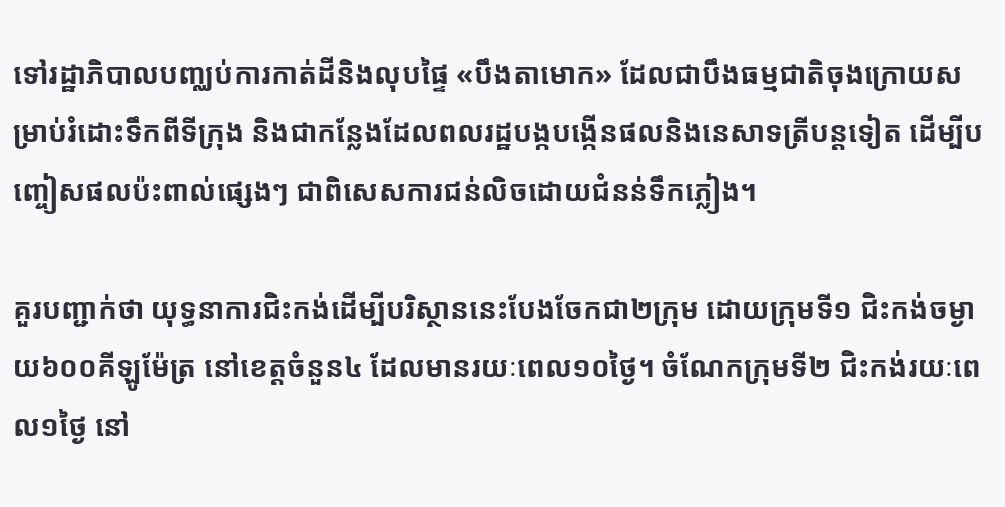ទៅរដ្ឋាភិបាលបញ្ឈប់ការកាត់ដីនិងលុបផ្ទៃ «បឹងតាមោក» ដែលជាបឹងធម្មជាតិចុងក្រោយសម្រាប់រំដោះទឹកពីទីក្រុង និងជាកន្លែងដែលពលរដ្ឋបង្កបង្កើនផលនិងនេសាទត្រីបន្តទៀត ដើម្បីបញ្ចៀសផលប៉ះពាល់ផ្សេងៗ ជាពិសេសការជន់លិចដោយជំនន់ទឹកភ្លៀង។

គួរបញ្ជាក់ថា យុទ្ធនាការជិះកង់ដើម្បីបរិស្ថាននេះបែងចែកជា២ក្រុម ដោយក្រុមទី១ ជិះកង់ចម្ងាយ៦០០គីឡូម៉ែត្រ នៅខេត្តចំនួន៤ ដែលមានរយៈពេល១០ថ្ងៃ។ ចំណែកក្រុមទី២ ជិះកង់រយៈពេល១ថ្ងៃ នៅ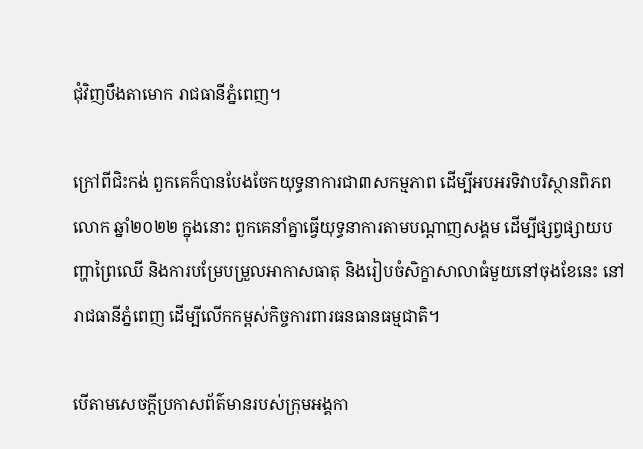ជុំវិញបឹងតាមោក រាជធានីភ្នំពេញ។

ក្រៅពីជិះកង់ ពួកគេក៏បានបែងចែកយុទ្ធនាការជា៣សកម្មភាព ដើម្បីអបអរទិវាបរិស្ថានពិភពលោក ឆ្នាំ២០២២ ក្នុងនោះ ពួកគេនាំគ្នាធ្វើយុទ្ធនាការតាមបណ្ដាញសង្គម ដើម្បីផ្សព្វផ្សាយបញ្ហាព្រៃឈើ និងការបម្រែបម្រួលអាកាសធាតុ និងរៀបចំសិក្ខាសាលាធំមួយនៅចុងខែនេះ នៅរាជធានីភ្នំពេញ ដើម្បីលើកកម្ពស់កិច្ចការពារធនធានធម្មជាតិ។

បើតាមសេចក្ដីប្រកាសព័ត៌មានរបស់ក្រុមអង្គកា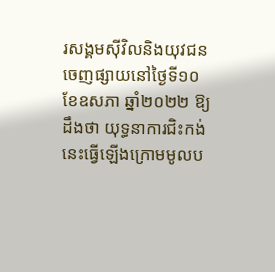រសង្គមស៊ីវិលនិងយុវជន ចេញផ្សាយនៅថ្ងៃទី១០ ខែឧសភា ឆ្នាំ២០២២ ឱ្យដឹងថា យុទ្ធនាការជិះកង់នេះធ្វើឡើងក្រោមមូលប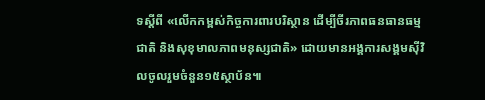ទស្ដីពី «លើកកម្ពស់កិច្ចការពារបរិស្ថាន ដើម្បីចីរភាពធនធានធម្មជាតិ និងសុខុមាលភាពមនុស្សជាតិ» ដោយមានអង្គការសង្គមស៊ីវិលចូលរួមចំនួន១៥ស្ថាប័ន៕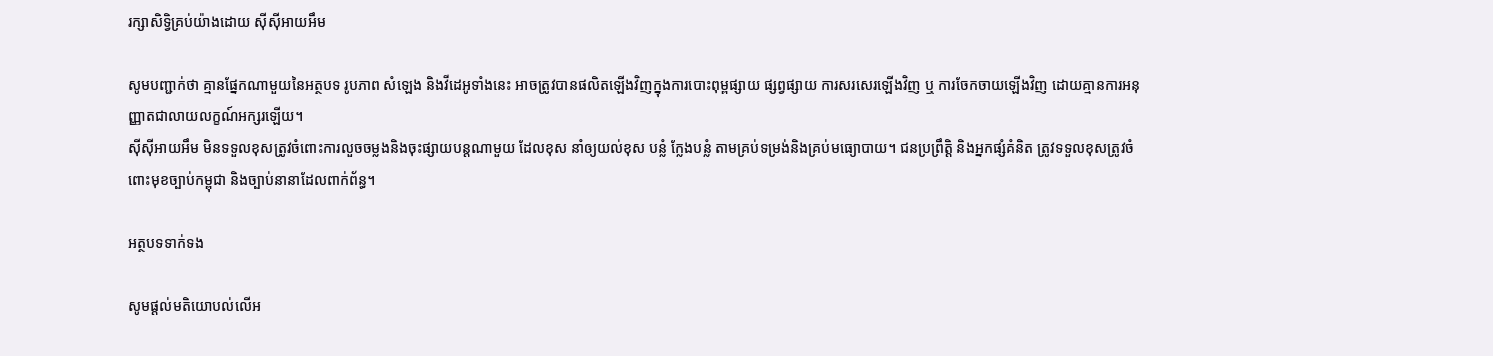រក្សាសិទ្វិគ្រប់យ៉ាងដោយ ស៊ីស៊ីអាយអឹម

សូមបញ្ជាក់ថា គ្មានផ្នែកណាមួយនៃអត្ថបទ រូបភាព សំឡេង និងវីដេអូទាំងនេះ អាចត្រូវបានផលិតឡើងវិញក្នុងការបោះពុម្ពផ្សាយ ផ្សព្វផ្សាយ ការសរសេរឡើងវិញ ឬ ការចែកចាយឡើងវិញ ដោយគ្មានការអនុញ្ញាតជាលាយលក្ខណ៍អក្សរឡើយ។
ស៊ីស៊ីអាយអឹម មិនទទួលខុសត្រូវចំពោះការលួចចម្លងនិងចុះផ្សាយបន្តណាមួយ ដែលខុស នាំឲ្យយល់ខុស បន្លំ ក្លែងបន្លំ តាមគ្រប់ទម្រង់និងគ្រប់មធ្យោបាយ។ ជនប្រព្រឹត្តិ និងអ្នកផ្សំគំនិត ត្រូវទទួលខុសត្រូវចំពោះមុខច្បាប់កម្ពុជា និងច្បាប់នានាដែលពាក់ព័ន្ធ។

អត្ថបទទាក់ទង

សូមផ្ដល់មតិយោបល់លើអ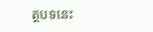ត្ថបទនេះ